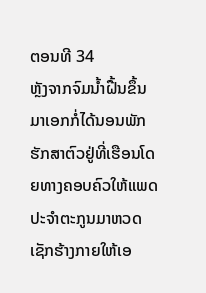ຕອນທີ 34
ຫຼັງຈາກຈົມນ້ຳຝື້ນຂຶ້ນມາເອກກໍ່ໄດ້ນອນພັກຮັກສາຕົວຢູ່ທີ່ເຮືອນໂດຍທາງຄອບຄົວໃຫ້ແພດປະຈຳຕະກູນມາຫວດເຊັກຮ້າງກາຍໃຫ້ເອ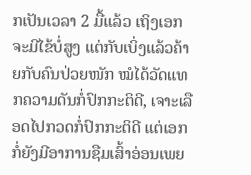ກເປັນເວລາ 2 ມື້ແລ້ວ ເຖິງເອກຈະມີໄຂ້ບໍ່ສູງ ແຕ່ກັບເບິ່ງແລ້ວຄ້າຍກັບຄົນປ່ວຍໜັກ ໝໍໄດ້ວັດແທກຄວາມດັນກໍ່ປົກກະຕິດີ, ເຈາະເລືອດໄປກວດກໍ່ປົກກະຕິດີ ແຕ່ເອກກໍ່ຍັງມີອາການຊືມເສົ້າອ່ອນເພຍ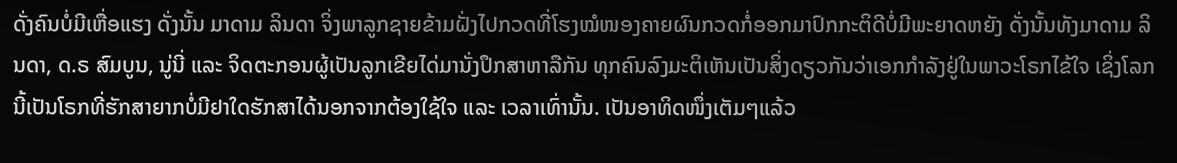ດັ່ງຄົນບໍ່ມີເຫື່ອແຮງ ດັ່ງນັ້ນ ມາດາມ ລິນດາ ຈິ່ງພາລູກຊາຍຂ້າມຝັ່ງໄປກວດທີ່ໂຮງໝໍໜອງຄາຍຜົນກວດກໍ່ອອກມາປົກກະຕິດີບໍ່ມີພະຍາດຫຍັງ ດັ່ງນັ້ນທັງມາດາມ ລິນດາ, ດ.ຣ ສົມບູນ, ນູ່ນີ່ ແລະ ຈິດຕະກອນຜູ້ເປັນລູກເຂີຍໄດ່ມານັ່ງປຶກສາຫາລືກັນ ທຸກຄົນລົງມະຕິເຫັນເປັນສິ່ງດຽວກັນວ່າເອກກຳລັງຢູ່ໃນພາວະໂຣກໄຂ້ໃຈ ເຊິ່ງໂລກນີ້ເປັນໂຣກທີ່ຮັກສາຍາກບໍ່ມີຢາໃດຮັກສາໄດ້ນອກຈາກຕ້ອງໃຊ້ໃຈ ແລະ ເວລາເທົ່ານັ້ນ. ເປັນອາທິດໜຶ່ງເຕັມໆແລ້ວ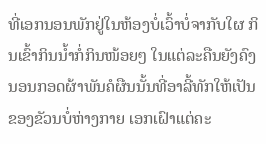ທີ່ເອກນອນພັກຢູ່ໃນຫ້ອງບໍ່ເວົ້າບໍ່ຈາກັບໃຜ ກິນເຂົ້າກິນນ້ຳກໍ່ກິນໜ້ອຍໆ ໃນແຕ່ລະຄືນຍັງຄົງນອນກອດຜ້າພັນຄໍຜືນນັ້ນທີ່ອາລີ້ທັກໃຫ້ເປັນຂອງຂັວນບໍ່ຫ່າງກາຍ ເອກເຝົາແຕ່ຄະ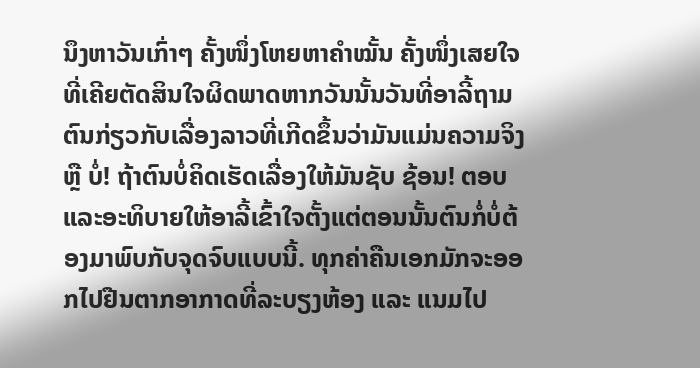ນຶງຫາວັນເກົ່າໆ ຄັ້ງໜຶ່ງໂຫຍຫາຄຳໝັ້ນ ຄັ້ງໜຶ່ງເສຍໃຈທີ່ເຄີຍຕັດສິນໃຈຜິດພາດຫາກວັນນັ້ນວັນທີ່ອາລີ້ຖາມຕົນກ່ຽວກັບເລື່ອງລາວທີ່ເກີດຂຶ້ນວ່າມັນແມ່ນຄວາມຈິງຫຼື ບໍ່! ຖ້າຕົນບໍ່ຄິດເຮັດເລື່ອງໃຫ້ມັນຊັບ ຊ້ອນ! ຕອບແລະອະທິບາຍໃຫ້ອາລີ້ເຂົ້າໃຈຕັ້ງແຕ່ຕອນນັ້ນຕົນກໍ່ບໍ່ຕ້ອງມາພົບກັບຈຸດຈົບແບບນີ້. ທຸກຄ່າຄືນເອກມັກຈະອອກໄປຢືນຕາກອາກາດທີ່ລະບຽງຫ້ອງ ແລະ ແນມໄປ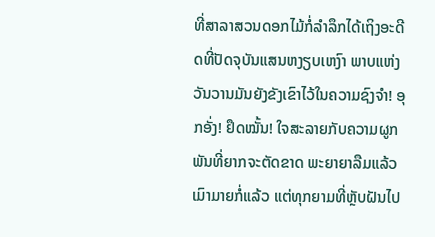ທີ່ສາລາສວນດອກໄມ້ກໍ່ລຳລຶກໄດ້ເຖິງອະດີດທີ່ປັດຈຸບັນແສນຫງຽບເຫງົາ ພາບແຫ່ງວັນວານມັນຍັງຂັງເຂົາໄວ້ໃນຄວາມຊົງຈຳ! ອຸກອັ່ງ! ຢຶດໝັ້ນ! ໃຈສະລາຍກັບຄວາມຜູກພັນທີ່ຍາກຈະຕັດຂາດ ພະຍາຍາລືມແລ້ວ ເມົາມາຍກໍ່ແລ້ວ ແຕ່ທຸກຍາມທີ່ຫຼັບຝັນໄປ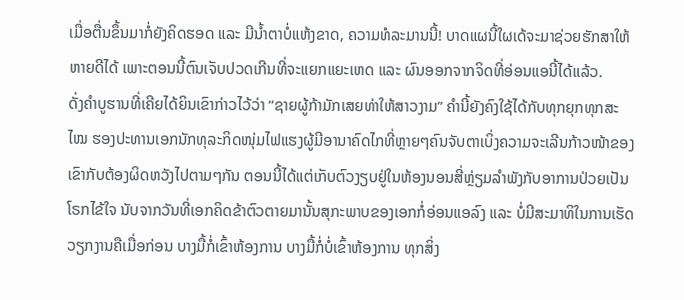ເມື່ອຕື່ນຂຶ້ນມາກໍ່ຍັງຄິດຮອດ ແລະ ມີນ້ຳຕາບໍ່ແຫ້ງຂາດ, ຄວາມທໍລະມານນີ້! ບາດແຜນີ້ໃຜເດ້ຈະມາຊ່ວຍຮັກສາໃຫ້ຫາຍດີໄດ້ ເພາະຕອນນີ້ຕົນເຈັບປວດເກີນທີ່ຈະແຍກແຍະເຫດ ແລະ ຜົນອອກຈາກຈິດທີ່ອ່ອນແອນີ້ໄດ້ແລ້ວ.
ດັ່ງຄຳບູຮານທີ່ເຄີຍໄດ້ຍິນເຂົາກ່າວໄວ້ວ່າ “ຊາຍຜູ້ກ້າມັກເສຍທ່າໃຫ້ສາວງາມ” ຄໍານີ້ຍັງຄົງໃຊ້ໄດ້ກັບທຸກຍຸກທຸກສະໄໝ ຮອງປະທານເອກນັກທຸລະກິດໜຸ່ມໄຟແຮງຜູ້ມີອານາຄົດໄກທີ່ຫຼາຍໆຄົນຈັບຕາເບິ່ງຄວາມຈະເລີນກ້າວໜ້າຂອງເຂົາກັບຕ້ອງຜິດຫວັງໄປຕາມໆກັນ ຕອນນີ້ໄດ້ແຕ່ເກັບຕົວງຽບຢູ່ໃນຫ້ອງນອນສີ່ຫຼ່ຽມລຳພັງກັບອາການປ່ວຍເປັນໂຣກໄຂ້ໃຈ ນັບຈາກວັນທີ່ເອກຄິດຂ້າຕົວຕາຍມານັ້ນສຸກະພາບຂອງເອກກໍ່ອ່ອນແອລົງ ແລະ ບໍ່ມີສະມາທິໃນການເຮັດວຽກງານຄືເມື່ອກ່ອນ ບາງມື້ກໍ່ເຂົ້າຫ້ອງການ ບາງມື້ກໍ່ບໍ່ເຂົ້າຫ້ອງການ ທຸກສິ່ງ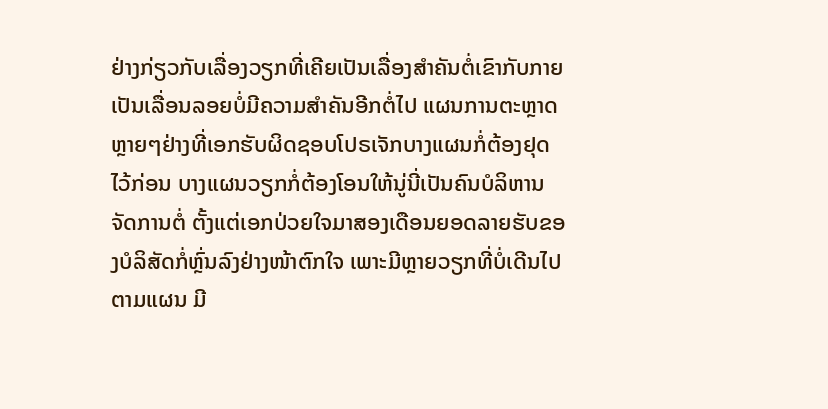ຢ່າງກ່ຽວກັບເລື່ອງວຽກທີ່ເຄີຍເປັນເລື່ອງສຳຄັນຕໍ່ເຂົາກັບກາຍເປັນເລື່ອນລອຍບໍ່ມີຄວາມສຳຄັນອີກຕໍ່ໄປ ແຜນການຕະຫຼາດຫຼາຍໆຢ່າງທີ່ເອກຮັບຜິດຊອບໂປຣເຈັກບາງແຜນກໍ່ຕ້ອງຢຸດໄວ້ກ່ອນ ບາງແຜນວຽກກໍ່ຕ້ອງໂອນໃຫ້ນູ່ນີ່ເປັນຄົນບໍລິຫານຈັດການຕໍ່ ຕັ້ງແຕ່ເອກປ່ວຍໃຈມາສອງເດືອນຍອດລາຍຮັບຂອງບໍລິສັດກໍ່ຫຼົ່ນລົງຢ່າງໜ້າຕົກໃຈ ເພາະມີຫຼາຍວຽກທີ່ບໍ່ເດີນໄປຕາມແຜນ ມີ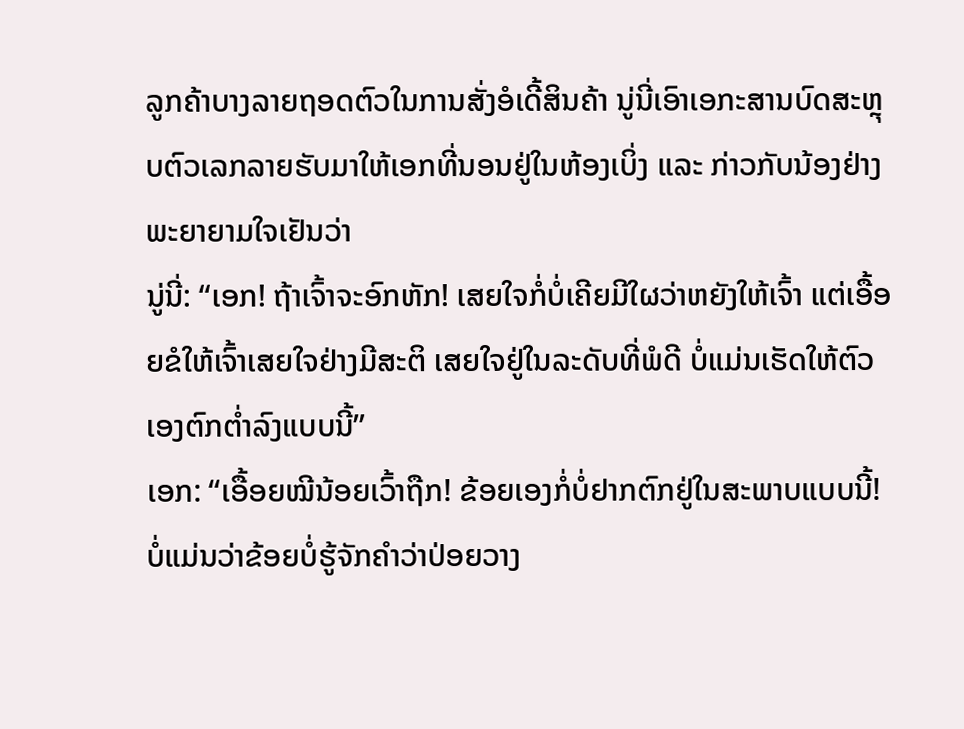ລູກຄ້າບາງລາຍຖອດຕົວໃນການສັ່ງອໍເດີ້ສິນຄ້າ ນູ່ນີ່ເອົາເອກະສານບົດສະຫຼຸບຕົວເລກລາຍຮັບມາໃຫ້ເອກທີ່ນອນຢູ່ໃນຫ້ອງເບິ່ງ ແລະ ກ່າວກັບນ້ອງຢ່າງພະຍາຍາມໃຈເຢັນວ່າ
ນູ່ນີ່: “ເອກ! ຖ້າເຈົ້າຈະອົກຫັກ! ເສຍໃຈກໍ່ບໍ່ເຄີຍມີໃຜວ່າຫຍັງໃຫ້ເຈົ້າ ແຕ່ເອື້ອຍຂໍໃຫ້ເຈົ້າເສຍໃຈຢ່າງມີສະຕິ ເສຍໃຈຢູ່ໃນລະດັບທີ່ພໍດີ ບໍ່ແມ່ນເຮັດໃຫ້ຕົວເອງຕົກຕ່ຳລົງແບບນີ້”
ເອກ: “ເອື້ອຍໝີນ້ອຍເວົ້າຖືກ! ຂ້ອຍເອງກໍ່ບໍ່ຢາກຕົກຢູ່ໃນສະພາບແບບນີ້! ບໍ່ແມ່ນວ່າຂ້ອຍບໍ່ຮູ້ຈັກຄຳວ່າປ່ອຍວາງ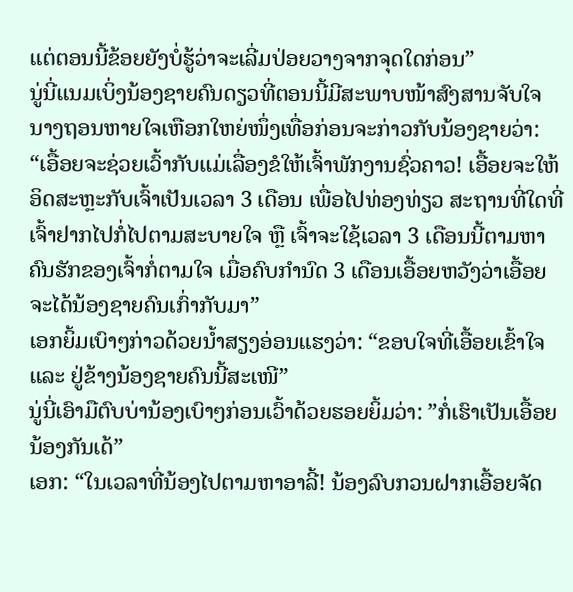ແຕ່ຕອນນີ້ຂ້ອຍຍັງບໍ່ຮູ້ວ່າຈະເລີ່ມປ່ອຍວາງຈາກຈຸດໃດກ່ອນ”
ນູ່ນີ່ແນມເບິ່ງນ້ອງຊາຍຄົນດຽວທີ່ຕອນນີ້ມີສະພາບໜ້າສົງສານຈັບໃຈ ນາງຖອນຫາຍໃຈເຫືອກໃຫຍ່ໜຶ່ງເທື່ອກ່ອນຈະກ່າວກັບນ້ອງຊາຍວ່າ: “ເອື້ອຍຈະຊ່ວຍເວົ້າກັບແມ່ເລື່ອງຂໍໃຫ້ເຈົ້າພັກງານຊົ່ວຄາວ! ເອື້ອຍຈະໃຫ້ອິດສະຫຼະກັບເຈົ້າເປັນເວລາ 3 ເດືອນ ເພື່ອໄປທ່ອງທ່ຽວ ສະຖານທີ່ໃດທີ່ເຈົ້າຢາກໄປກໍ່ໄປຕາມສະບາຍໃຈ ຫຼື ເຈົ້າຈະໃຊ້ເວລາ 3 ເດືອນນີ້ຕາມຫາຄົນຮັກຂອງເຈົ້າກໍ່ຕາມໃຈ ເມື່ອຄົບກຳນົດ 3 ເດືອນເອື້ອຍຫວັງວ່າເອື້ອຍຈະໄດ້ນ້ອງຊາຍຄົນເກົ່າກັບມາ”
ເອກຍິ້ມເບົາໆກ່າວດ້ວຍນ້ຳສຽງອ່ອນແຮງວ່າ: “ຂອບໃຈທີ່ເອື້ອຍເຂົ້າໃຈ ແລະ ຢູ່ຂ້າງນ້ອງຊາຍຄົນນີ້ສະເໜີ”
ນູ່ນີ່ເອົາມືຕົບບ່ານ້ອງເບົາໆກ່ອນເວົ້າດ້ວຍຮອຍຍິ້ມວ່າ: ”ກໍ່ເຮົາເປັນເອື້ອຍນ້ອງກັນເດ້”
ເອກ: “ໃນເວລາທີ່ນ້ອງໄປຕາມຫາອາລີ້! ນ້ອງລົບກວນຝາກເອື້ອຍຈັດ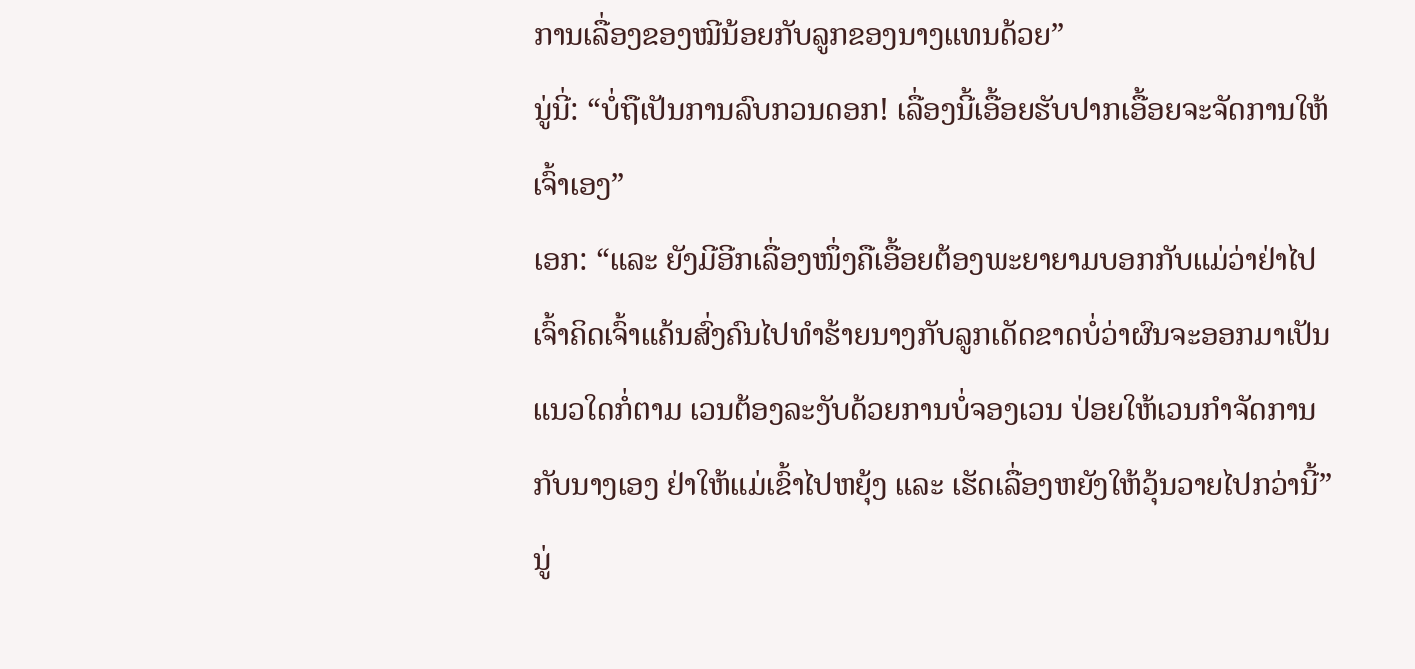ການເລື່ອງຂອງໝີນ້ອຍກັບລູກຂອງນາງແທນດ້ວຍ”
ນູ່ນີ່: “ບໍ່ຖືເປັນການລົບກວນດອກ! ເລື່ອງນີ້ເອື້ອຍຮັບປາກເອື້ອຍຈະຈັດການໃຫ້ເຈົ້າເອງ”
ເອກ: “ແລະ ຍັງມີອີກເລື່ອງໜຶ່ງຄືເອື້ອຍຕ້ອງພະຍາຍາມບອກກັບແມ່ວ່າຢ່າໄປເຈົ້າຄິດເຈົ້າແຄ້ນສົ່ງຄົນໄປທຳຮ້າຍນາງກັບລູກເດັດຂາດບໍ່ວ່າຜົນຈະອອກມາເປັນແນວໃດກໍ່ຕາມ ເວນຕ້ອງລະງັບດ້ວຍການບໍ່ຈອງເວນ ປ່ອຍໃຫ້ເວນກຳຈັດການກັບນາງເອງ ຢ່າໃຫ້ແມ່ເຂົ້າໄປຫຍຸ້ງ ແລະ ເຮັດເລື່ອງຫຍັງໃຫ້ວຸ້ນວາຍໄປກວ່ານີ້”
ນູ່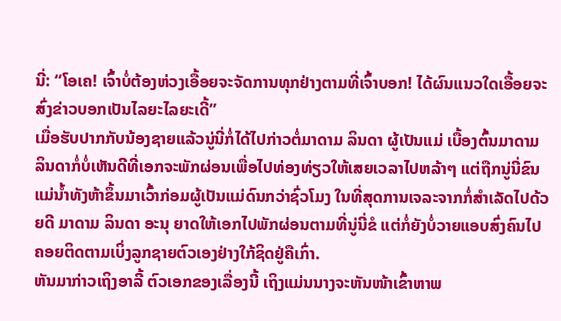ນີ່: “ໂອເຄ! ເຈົ້າບໍ່ຕ້ອງຫ່ວງເອື້ອຍຈະຈັດການທຸກຢ່າງຕາມທີ່ເຈົ້າບອກ! ໄດ້ຜົນແນວໃດເອື້ອຍຈະສົ່ງຂ່າວບອກເປັນໄລຍະໄລຍະເດີ້”
ເມື່ອຮັບປາກກັບນ້ອງຊາຍແລ້ວນູ່ນີ່ກໍ່ໄດ້ໄປກ່າວຕໍ່ມາດາມ ລິນດາ ຜູ້ເປັນແມ່ ເບື້ອງຕົ້ນມາດາມ ລິນດາກໍ່ບໍ່ເຫັນດີທີ່ເອກຈະພັກຜ່ອນເພື່ອໄປທ່ອງທ່ຽວໃຫ້ເສຍເວລາໄປຫລ້າໆ ແຕ່ຖືກນູ່ນີ່ຂົນແມ່ນ້ຳທັງຫ້າຂຶ້ນມາເວົ້າກ່ອມຜູ້ເປັນແມ່ດົນກວ່າຊົ່ວໂມງ ໃນທີ່ສຸດການເຈລະຈາກກໍ່ສຳເລັດໄປດ້ວຍດີ ມາດາມ ລິນດາ ອະນຸ ຍາດໃຫ້ເອກໄປພັກຜ່ອນຕາມທີ່ນູ່ນີ່ຂໍ ແຕ່ກໍ່ຍັງບໍ່ວາຍແອບສົ່ງຄົນໄປຄອຍຕິດຕາມເບິ່ງລູກຊາຍຕົວເອງຢ່າງໃກ້ຊິດຢູ່ຄືເກົ່າ.
ຫັນມາກ່າວເຖິງອາລີ້ ຕົວເອກຂອງເລື່ອງນີ້ ເຖິງແມ່ນນາງຈະຫັນໜ້າເຂົ້າຫາພ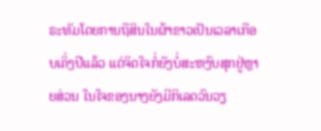ຣະທັມໂດຍການຖືສິນໃນຜ້າຂາວເປັນເວລາເກືອບເຄິ່ງປີແລ້ວ ແຕ່ຈິດໃຈກໍ່ຍັງບໍ່ສະຫງົບສຸກຢູ່ຫຼາຍສ່ວນ ໃນໃຈຂອງນາງຍັງມີກິເລດວົນວຽ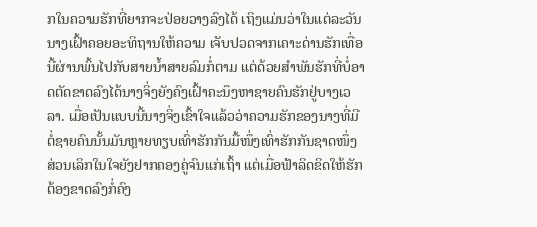ກໃນຄວາມຮັກທີ່ຍາກຈະປ່ອຍວາງລົງໄດ້ ເຖິງແມ່ນວ່າໃນແຕ່ລະວັນນາງເຝົ້າຄອຍອະທິຖານໃຫ້ຄວາມ ເຈັບປວດຈາກເຄາະດ່ານຮັກເທື່ອນີ້ຜ່ານພົ້ນໄປກັບສາຍນ້ຳສາຍລົມກໍ່ຕາມ ແຕ່ດ້ວຍສຳພັນຮັກທີ່ບໍ່ອາດຕັດຂາດລົງໄດ້ນາງຈິ່ງຍັງຄົງເຝົ້າຄະນຶງຫາຊາຍຄົນຮັກຢູ່ບາງເວລາ. ເມື່ອເປັນແບບນີ້ນາງຈິ່ງເຂົ້າໃຈແລ້ວວ່າຄວາມຮັກຂອງນາງທີ່ມີຕໍ່ຊາຍຄົນນັ້ນມັນຫຼາຍທຽບເທົ່າຮັກກັນມື້ໜຶ່ງເທົ່າຮັກກັນຊາດໜຶ່ງ ສ່ວນເລິກໃນໃຈຍັງຢາກຄອງຄູ່ຈົນແກ່ເຖົ້າ ແຕ່ເມື່ອຟ້າລິດຂິດໃຫ້ຮັກຕ້ອງຂາດລົງກໍ່ຄົງ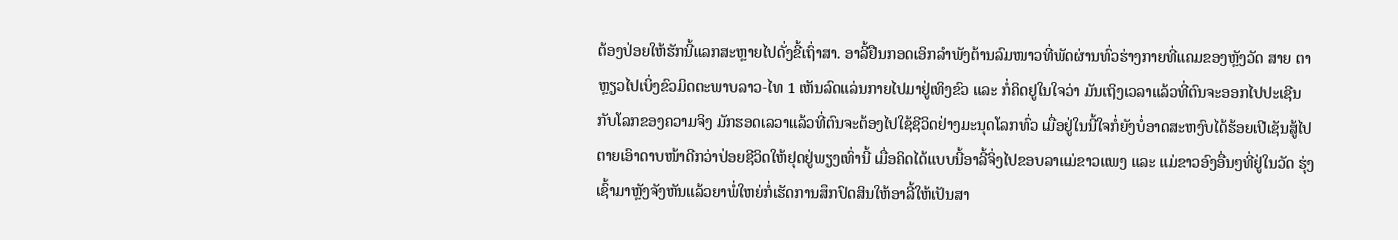ຕ້ອງປ່ອຍໃຫ້ຮັກນີ້ແລກສະຫຼາຍໄປດັ່ງຂີ້ເຖົ່າສາ. ອາລີ້ຢືນກອດເອິກລຳພັງຕ້ານລົມໜາວທີ່ພັດຜ່ານທົ່ວຮ່າງກາຍທີ່ແຄມຂອງຫຼັງວັດ ສາຍ ຕາຫຼຽວໄປເບິ່ງຂົວມິດຕະພາບລາວ-ໄທ 1 ເຫັນລົດແລ່ນກາຍໄປມາຢູ່ເທິງຂົວ ແລະ ກໍ່ຄິດຢູໃນໃຈວ່າ ມັນເຖິງເວລາແລ້ວທີ່ຕົນຈະອອກໄປປະເຊີນກັບໂລກຂອງຄວາມຈິງ ມັກຮອດເລວາແລ້ວທີ່ຕົນຈະຕ້ອງໄປໃຊ້ຊີວິດຢ່າງມະນຸດໂລກທົ່ວ ເມື່ອຢູ່ໃນນີ້ໃຈກໍ່ຍັງບໍ່ອາດສະຫງົບໄດ້ຮ້ອຍເປີເຊັນສູ້ໄປຕາຍເອົາດາບໜ້າດີກວ່າປ່ອຍຊີວິດໃຫ້ຢຸດຢູ່ພຽງເທົ່ານີ້ ເມື່ອຄິດໄດ້ແບບນີ້ອາລີ້ຈິ່ງໄປຂອບລາແມ່ຂາວແພງ ແລະ ແມ່ຂາວອົງອື່ນໆທີ່ຢູ່ໃນວັດ ຮຸ່ງເຊົ້າມາຫຼັງຈັງຫັນແລ້ວຍາພໍ່ໃຫຍ່ກໍ່ເຮັດການສຶກປົດສິນໃຫ້ອາລີ້ໃຫ້ເປັນສາ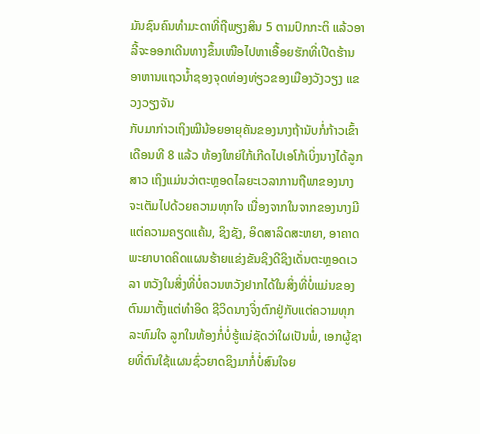ມັນຊົນຄົນທຳມະດາທີ່ຖືພຽງສິນ 5 ຕາມປົກກະຕິ ແລ້ວອາລີ້ຈະອອກເດີນທາງຂຶ້ນເໜືອໄປຫາເອື້ອຍຮັກທີ່ເປີດຮ້ານອາຫານແຖວນ້ຳຊອງຈຸດທ່ອງທ່ຽວຂອງເມືອງວັງວຽງ ແຂວງວຽງຈັນ
ກັບມາກ່າວເຖິງໝີນ້ອຍອາຍຸຄັນຂອງນາງຖ້ານັບກໍ່ກ້າວເຂົ້າເດືອນທີ 8 ແລ້ວ ທ້ອງໃຫຍ່ໃກ້ເກີດໄປເອໂກ້ເບິ່ງນາງໄດ້ລູກສາວ ເຖິງແມ່ນວ່າຕະຫຼອດໄລຍະເວລາການຖືພາຂອງນາງຈະເຕັມໄປດ້ວຍຄວາມທຸກໃຈ ເນື່ອງຈາກໃນຈາກຂອງນາງມີແຕ່ຄວາມຄຽດແຄ້ນ, ຊິງຊັງ, ອິດສາລິດສະຫຍາ, ອາຄາດພະຍາບາດຄິດແຜນຮ້າຍແຂ່ງຂັນຊິງດີຊິງເດັ່ນຕະຫຼອດເວລາ ຫວັງໃນສິ່ງທີ່ບໍ່ຄວນຫວັງຢາກໄດ້ໃນສິ່ງທີ່ບໍ່ແມ່ນຂອງຕົນມາຕັ້ງແຕ່ທຳອິດ ຊີວິດນາງຈິ່ງຕົກຢູ່ກັບແຕ່ຄວາມທຸກລະທົມໃຈ ລູກໃນທ້ອງກໍ່ບໍ່ຮູ້ແນ່ຊັດວ່າໃຜເປັນພໍ່, ເອກຜູ້ຊາຍທີ່ຕົນໃຊ້ແຜນຊົ່ວຍາດຊິງມາກໍ່ບໍ່ສົນໃຈຍ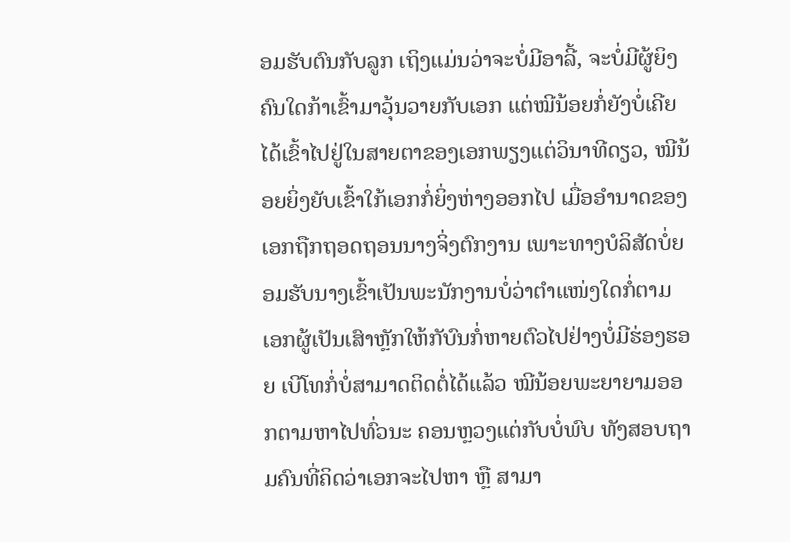ອມຮັບຕົນກັບລູກ ເຖິງແມ່ນວ່າຈະບໍ່ມີອາລີ້, ຈະບໍ່ມີຜູ້ຍິງຄົນໃດກ້າເຂົ້າມາວຸ້ນວາຍກັບເອກ ແຕ່ໝີນ້ອຍກໍ່ຍັງບໍ່ເຄີຍໄດ້ເຂົ້າໄປຢູ່ໃນສາຍຕາຂອງເອກພຽງແຕ່ວິນາທີດຽວ, ໝີນ້ອຍຍິ່ງຍັບເຂົ້າໃກ້ເອກກໍ່ຍິ່ງຫ່າງອອກໄປ ເມື່ອອຳນາດຂອງເອກຖືກຖອດຖອນນາງຈິ່ງຕົກງານ ເພາະທາງບໍລິສັດບໍ່ຍອມຮັບນາງເຂົ້າເປັນພະນັກງານບໍ່ວ່າຕຳແໜ່ງໃດກໍ່ຕາມ ເອກຜູ້ເປັນເສົາຫຼັກໃຫ້ກັບົນກໍ່ຫາຍຕົວໄປຢ່າງບໍ່ມີຮ່ອງຮອຍ ເບີໂທກໍ່ບໍ່ສາມາດຕິດຕໍ່ໄດ້ແລ້ວ ໝີນ້ອຍພະຍາຍາມອອກຕາມຫາໄປທົ່ວນະ ຄອນຫຼວງແຕ່ກັບບໍ່ພົບ ທັງສອບຖາມຄົນທີ່ຄິດວ່າເອກຈະໄປຫາ ຫຼື ສາມາ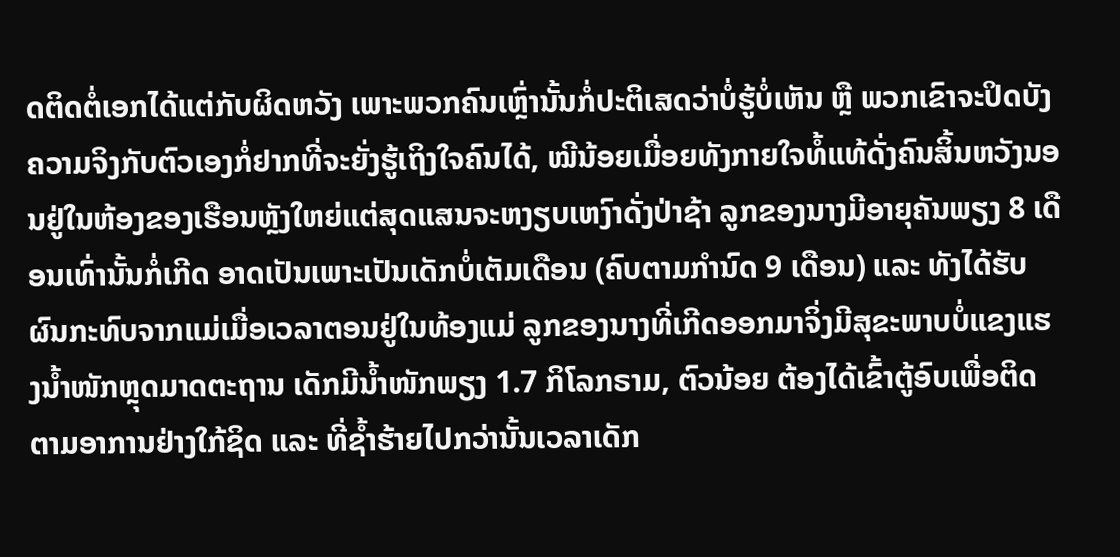ດຕິດຕໍ່ເອກໄດ້ແຕ່ກັບຜິດຫວັງ ເພາະພວກຄົນເຫຼົ່ານັ້ນກໍ່ປະຕິເສດວ່າບໍ່ຮູ້ບໍ່ເຫັນ ຫຼື ພວກເຂົາຈະປິດບັງຄວາມຈິງກັບຕົວເອງກໍ່ຢາກທີ່ຈະຍັ່ງຮູ້ເຖິງໃຈຄົນໄດ້, ໝີນ້ອຍເມື່ອຍທັງກາຍໃຈທໍ້ແທ້ດັ່ງຄົນສິ້ນຫວັງນອນຢູ່ໃນຫ້ອງຂອງເຮືອນຫຼັງໃຫຍ່ແຕ່ສຸດແສນຈະຫງຽບເຫງົາດັ່ງປ່າຊ້າ ລູກຂອງນາງມີອາຍຸຄັນພຽງ 8 ເດືອນເທົ່ານັ້ນກໍ່ເກີດ ອາດເປັນເພາະເປັນເດັກບໍ່ເຕັມເດືອນ (ຄົບຕາມກຳນົດ 9 ເດືອນ) ແລະ ທັງໄດ້ຮັບຜົນກະທົບຈາກແມ່ເມື່ອເວລາຕອນຢູ່ໃນທ້ອງແມ່ ລູກຂອງນາງທີ່ເກີດອອກມາຈິ່ງມີສຸຂະພາບບໍ່ແຂງແຮງນ້ຳໜັກຫຼຸດມາດຕະຖານ ເດັກມີນ້ຳໜັກພຽງ 1.7 ກິໂລກຣາມ, ຕົວນ້ອຍ ຕ້ອງໄດ້ເຂົ້າຕູ້ອົບເພື່ອຕິດຕາມອາການຢ່າງໃກ້ຊິດ ແລະ ທີ່ຊ້ຳຮ້າຍໄປກວ່ານັ້ນເວລາເດັກ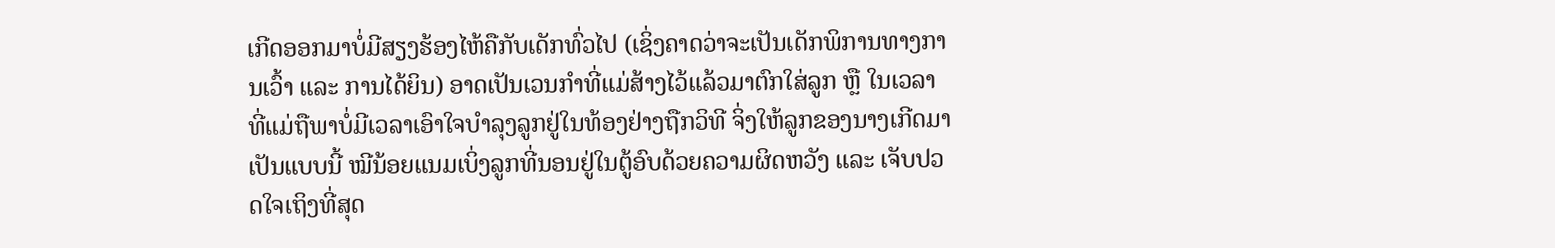ເກີດອອກມາບໍ່ມີສຽງຮ້ອງໄຫ້ຄືກັບເດັກທົ່ວໄປ (ເຊິ່ງຄາດວ່າຈະເປັນເດັກພິການທາງການເວົ້າ ແລະ ການໄດ້ຍິນ) ອາດເປັນເວນກຳທີ່ແມ່ສ້າງໄວ້ແລ້ວມາຕົກໃສ່ລູກ ຫຼື ໃນເວລາທີ່ແມ່ຖືພາບໍ່ມີເວລາເອົາໃຈບຳລຸງລູກຢູ່ໃນທ້ອງຢ່າງຖືກວິທີ ຈິ່ງໃຫ້ລູກຂອງນາງເກີດມາເປັນແບບນີ້ ໝີນ້ອຍແນມເບິ່ງລູກທີ່ນອນຢູ່ໃນຕູ້ອົບດ້ວຍຄວາມຜິດຫວັງ ແລະ ເຈັບປວດໃຈເຖິງທີ່ສຸດ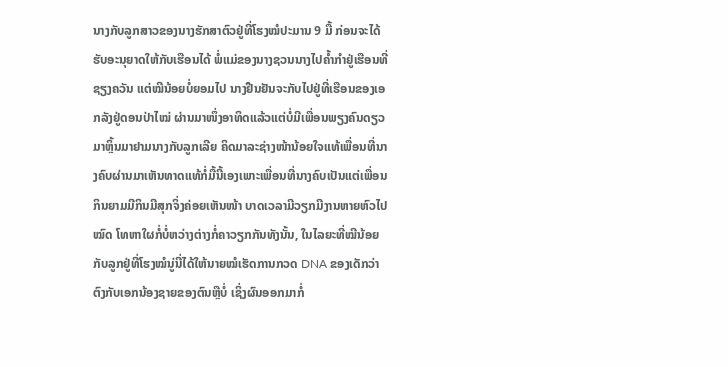ນາງກັບລູກສາວຂອງນາງຮັກສາຕົວຢູ່ທີ່ໂຮງໝໍປະມານ 9 ມື້ ກ່ອນຈະໄດ້ຮັບອະນຸຍາດໃຫ້ກັບເຮືອນໄດ້ ພໍ່ແມ່ຂອງນາງຊວນນາງໄປຄ້ຳກຳຢູ່ເຮືອນທີ່ຊຽງຄວັນ ແຕ່ໝີນ້ອຍບໍ່ຍອມໄປ ນາງຢືນຢັນຈະກັບໄປຢູ່ທີ່ເຮືອນຂອງເອກລັງຢູ່ດອນປ່າໄໝ່ ຜ່ານມາໜຶ່ງອາທິດແລ້ວແຕ່ບໍ່ມີເພື່ອນພຽງຄົນດຽວມາຫຼິ້ນມາຢາມນາງກັບລູກເລີຍ ຄິດມາລະຊ່າງໜ້ານ້ອຍໃຈແທ້ເພື່ອນທີ່ນາງຄົບຜ່ານມາເຫັນທາດແທ້ກໍ່ມື້ນີ້ເອງເພາະເພື່ອນທີ່ນາງຄົບເປັນແຕ່ເພື່ອນກິນຍາມມີກິນມີສຸກຈິ່ງຄ່ອຍເຫັນໜ້າ ບາດເວລາມີວຽກມີງານຫາຍຫົວໄປໝົດ ໂທຫາໃຜກໍ່ບໍ່ຫວ່າງຕ່າງກໍ່ຄາວຽກກັນທັງນັ້ນ, ໃນໄລຍະທີ່ໝີນ້ອຍກັບລູກຢູ່ທີ່ໂຮງໝໍນູ່ນີ່ໄດ້ໃຫ້ນາຍໝໍເຮັດການກວດ DNA ຂອງເດັກວ່າຕົງກັບເອກນ້ອງຊາຍຂອງຕົນຫຼືບໍ່ ເຊິ່ງຜົນອອກມາກໍ່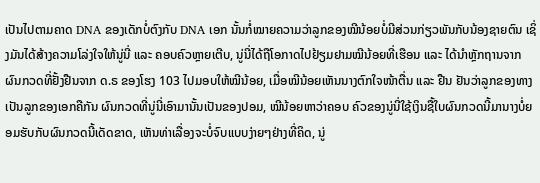ເປັນໄປຕາມຄາດ DNA ຂອງເດັກບໍ່ຕົງກັບ DNA ເອກ ນັ້ນກໍ່ໝາຍຄວາມວ່າລູກຂອງໝີນ້ອຍບໍ່ມີສ່ວນກ່ຽວພັນກັບນ້ອງຊາຍຕົນ ເຊິ່ງມັນໄດ້ສ້າງຄວາມໂລ່ງໃຈໃຫ້ນູ່ນີ່ ແລະ ຄອບຄົວຫຼາຍເຕີບ, ນູ່ນີ່ໄດ້ຖືໂອກາດໄປຢ້ຽມຢາມໝີນ້ອຍທີ່ເຮືອນ ແລະ ໄດ້ນຳຫຼັກຖານຈາກຜົນກວດທີ່ຢັ້ງຢືນຈາກ ດ.ຣ ຂອງໂຮງ 103 ໄປມອບໃຫ້ໝີນ້ອຍ, ເມື່ອໝີນ້ອຍເຫັນນາງຕົກໃຈໜ້າຕື່ນ ແລະ ຢືນ ຢັນວ່າລູກຂອງທາງເປັນລູກຂອງເອກຄືກັນ ຜົນກວດທີ່ນູ່ນີ່ເອົາມານັ້ນເປັນຂອງປອມ, ໝີນ້ອຍຫາວ່າຄອບ ຄົວຂອງນູ່ນີ່ໃຊ້ເງິນຊື້ໃບຜົນກວດນີ້ມານາງບໍ່ຍອມຮັບກັບຜົນກວດນີ້ເດັດຂາດ, ເຫັນທ່າເລື່ອງຈະບໍ່ຈົບແບບງ່າຍໆຢ່າງທີ່ຄິດ, ນູ່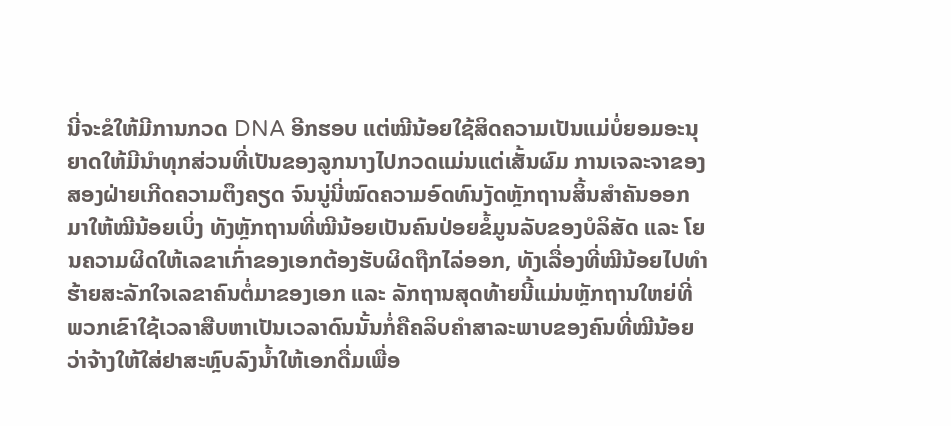ນີ່ຈະຂໍໃຫ້ມີການກວດ DNA ອີກຮອບ ແຕ່ໝີນ້ອຍໃຊ້ສິດຄວາມເປັນແມ່ບໍ່ຍອມອະນຸ ຍາດໃຫ້ມີນຳທຸກສ່ວນທີ່ເປັນຂອງລູກນາງໄປກວດແມ່ນແຕ່ເສັ້ນຜົມ ການເຈລະຈາຂອງສອງຝ່າຍເກີດຄວາມຕຶງຄຽດ ຈົນນູ່ນີ່ໝົດຄວາມອົດທົນງັດຫຼັກຖານສິ້ນສຳຄັນອອກມາໃຫ້ໝີນ້ອຍເບິ່ງ ທັງຫຼັກຖານທີ່ໝີນ້ອຍເປັນຄົນປ່ອຍຂໍ້ມູນລັບຂອງບໍລິສັດ ແລະ ໂຍນຄວາມຜິດໃຫ້ເລຂາເກົ່າຂອງເອກຕ້ອງຮັບຜິດຖືກໄລ່ອອກ, ທັງເລື່ອງທີ່ໝີນ້ອຍໄປທຳຮ້າຍສະລັກໃຈເລຂາຄົນຕໍ່ມາຂອງເອກ ແລະ ລັກຖານສຸດທ້າຍນີ້ແມ່ນຫຼັກຖານໃຫຍ່ທີ່ພວກເຂົາໃຊ້ເວລາສືບຫາເປັນເວລາດົນນັ້ນກໍ່ຄືຄລິບຄຳສາລະພາບຂອງຄົນທີ່ໝີນ້ອຍວ່າຈ້າງໃຫ້ໃສ່ຢາສະຫຼົບລົງນ້ຳໃຫ້ເອກດື່ມເພື່ອ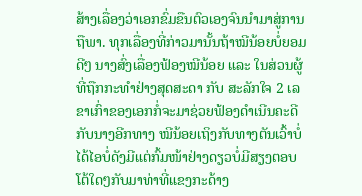ສ້າງເລື່ອງວ່າເອກຂົ່ມຂືນຕົວເອງຈົນນຳມາສູ່ການຖືພາ. ທຸກເລື່ອງທີ່ກ່າວມານັ້ນຖ້າໝີນ້ອຍບໍ່ຍອມດີໆ ນາງສົ່ງເລື່ອງຟ້ອງໝີນ້ອຍ ແລະ ໃນສ່ວນຜູ້ທີ່ຖືກກະທຳຢ່າງສຸດສະດາ ກັບ ສະລັກໃຈ 2 ເລຂາເກົ່າຂອງເອກກໍ່ຈະມາຊ່ວຍຟ້ອງດຳເນີນຄະດີກັບນາງອີກທາງ ໝີນ້ອຍເຖິງກັບທາງຕັນເວົ້າບໍ່ໄດ້ໄອບໍ່ດັງມີແຕ່ກົ້ມໜ້າຢ່າງດຽວບໍ່ມີສຽງຕອບໂຕ້ໃດໆກັບມາທ່າທີ່ແຂງກະດ້າງ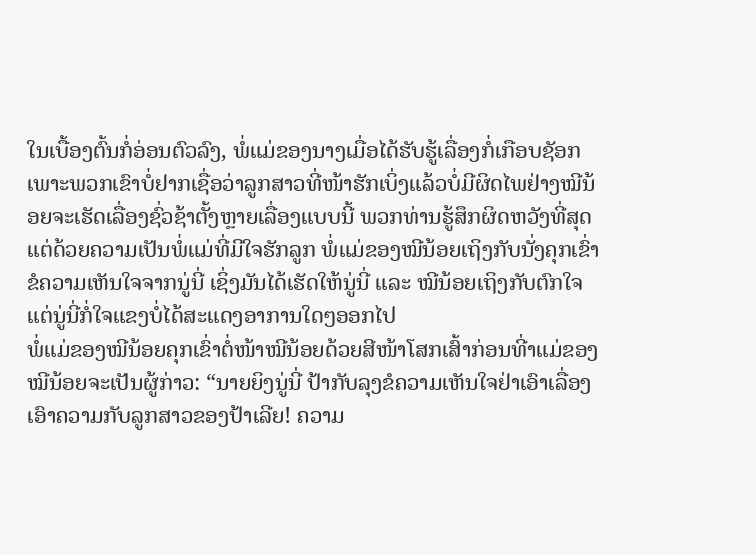ໃນເບື້ອງຕົ້ນກໍ່ອ່ອນຕົວລົງ, ພໍ່ແມ່ຂອງນາງເມື່ອໄດ້ຮັບຮູ້ເລື່ອງກໍ່ເກືອບຊັອກ ເພາະພວກເຂົາບໍ່ຢາກເຊື່ອວ່າລູກສາວທີ່ໜ້າຮັກເບິ່ງແລ້ວບໍ່ມີຜິດໄພຢ່າງໝີນ້ອຍຈະເຮັດເລື່ອງຊົ່ວຊ້າຕັ້ງຫຼາຍເລື່ອງແບບນີ້ ພວກທ່ານຮູ້ສຶກຜິດຫວັງທີ່ສຸດແຕ່ດ້ວຍຄວາມເປັນພໍ່ແມ່ທີ່ມີໃຈຮັກລູກ ພໍ່ແມ່ຂອງໝີນ້ອຍເຖິງກັບນັ່ງຄຸກເຂົ່າຂໍຄວາມເຫັນໃຈຈາກນູ່ນີ່ ເຊິ່ງມັນໄດ້ເຮັດໃຫ້ນູ່ນີ່ ແລະ ໝີນ້ອຍເຖິງກັບຕົກໃຈ ແຕ່ນູ່ນີ່ກໍ່ໃຈແຂງບໍ່ໄດ້ສະແດງອາການໃດໆອອກໄປ
ພໍ່ແມ່ຂອງໝີນ້ອຍຄຸກເຂົ່າຕໍ່ໜ້າໝີນ້ອຍດ້ວຍສີໜ້າໂສກເສົ້າກ່ອນທີ່າແມ່ຂອງໝີນ້ອຍຈະເປັນຜູ້ກ່າວ: “ນາຍຍິງນູ່ນີ່ ປ້າກັບລຸງຂໍຄວາມເຫັນໃຈຢ່າເອົາເລື່ອງເອົາຄວາມກັບລູກສາວຂອງປ້າເລີຍ! ຄວາມ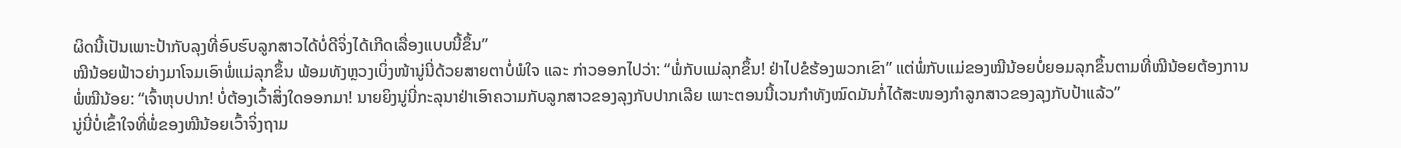ຜິດນີ້ເປັນເພາະປ້າກັບລຸງທີ່ອົບຮົບລູກສາວໄດ້ບໍ່ດີຈິ່ງໄດ້ເກີດເລື່ອງແບບນີ້ຂຶ້ນ”
ໝີນ້ອຍຟ້າວຍ່າງມາໂຈມເອົາພໍ່ແມ່ລຸກຂຶ້ນ ພ້ອມທັງຫຼວງເບິ່ງໜ້ານູ່ນີ່ດ້ວຍສາຍຕາບໍ່ພໍໃຈ ແລະ ກ່າວອອກໄປວ່າ: “ພໍ່ກັບແມ່ລຸກຂຶ້ນ! ຢ່າໄປຂໍຮ້ອງພວກເຂົາ” ແຕ່ພໍ່ກັບແມ່ຂອງໝີນ້ອຍບໍ່ຍອມລຸກຂຶ້ນຕາມທີ່ໝີນ້ອຍຕ້ອງການ
ພໍ່ໝີນ້ອຍ: “ເຈົ້າຫຸບປາກ! ບໍ່ຕ້ອງເວົ້າສິ່ງໃດອອກມາ! ນາຍຍິງນູ່ນີ່ກະລຸນາຢ່າເອົາຄວາມກັບລູກສາວຂອງລຸງກັບປາກເລີຍ ເພາະຕອນນີ້ເວນກຳທັງໝົດມັນກໍ່ໄດ້ສະໜອງກຳລູກສາວຂອງລຸງກັບປ້າແລ້ວ”
ນູ່ນີ່ບໍ່ເຂົ້າໃຈທີ່ພໍ່ຂອງໝີນ້ອຍເວົ້າຈິ່ງຖາມ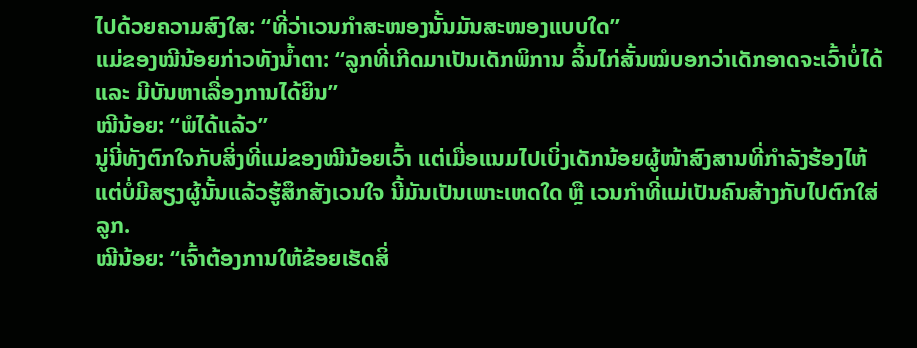ໄປດ້ວຍຄວາມສົງໃສ: “ທີ່ວ່າເວນກຳສະໜອງນັ້ນມັນສະໜອງແບບໃດ”
ແມ່ຂອງໝີນ້ອຍກ່າວທັງນ້ຳຕາ: “ລູກທີ່ເກີດມາເປັນເດັກພິການ ລິ້ນໄກ່ສັ້ນໝໍບອກວ່າເດັກອາດຈະເວົ້າບໍ່ໄດ້ ແລະ ມີບັນຫາເລື່ອງການໄດ້ຍິນ”
ໝີນ້ອຍ: “ພໍໄດ້ແລ້ວ”
ນູ່ນີ່ທັງຕົກໃຈກັບສິ່ງທີ່ແມ່ຂອງໝີນ້ອຍເວົ້າ ແຕ່ເມື່ອແນມໄປເບິ່ງເດັກນ້ອຍຜູ້ໜ້າສົງສານທີ່ກຳລັງຮ້ອງໄຫ້ແຕ່ບໍ່ມີສຽງຜູ້ນັ້ນແລ້ວຮູ້ສຶກສັງເວນໃຈ ນີ້ມັນເປັນເພາະເຫດໃດ ຫຼື ເວນກຳທີ່ແມ່ເປັນຄົນສ້າງກັບໄປຕົກໃສ່ລູກ.
ໝີນ້ອຍ: “ເຈົ້າຕ້ອງການໃຫ້ຂ້ອຍເຮັດສິ່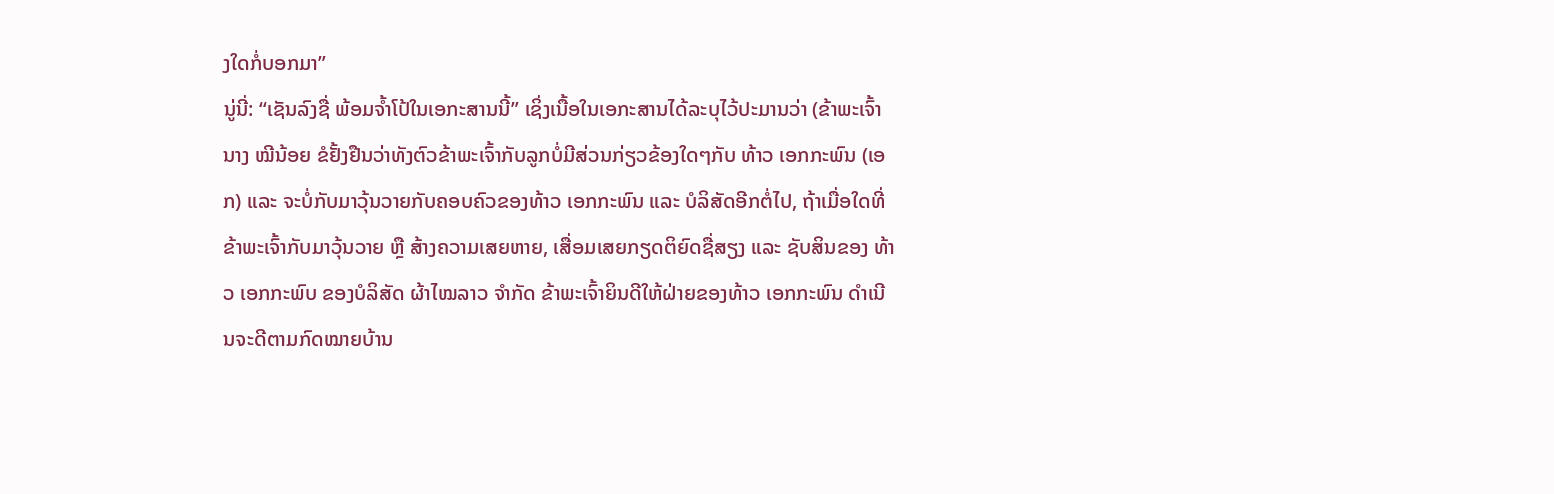ງໃດກໍ່ບອກມາ”
ນູ່ນີ່: “ເຊັນລົງຊື່ ພ້ອມຈ້ຳໂປ້ໃນເອກະສານນີ້” ເຊິ່ງເນື້ອໃນເອກະສານໄດ້ລະບຸໄວ້ປະມານວ່າ (ຂ້າພະເຈົ້ານາງ ໝີນ້ອຍ ຂໍຢັ້ງຢືນວ່າທັງຕົວຂ້າພະເຈົ້າກັບລູກບໍ່ມີສ່ວນກ່ຽວຂ້ອງໃດໆກັບ ທ້າວ ເອກກະພົນ (ເອກ) ແລະ ຈະບໍ່ກັບມາວຸ້ນວາຍກັບຄອບຄົວຂອງທ້າວ ເອກກະພົນ ແລະ ບໍລິສັດອີກຕໍ່ໄປ, ຖ້າເມື່ອໃດທີ່ຂ້າພະເຈົ້າກັບມາວຸ້ນວາຍ ຫຼື ສ້າງຄວາມເສຍຫາຍ, ເສື່ອມເສຍກຽດຕິຍົດຊື່ສຽງ ແລະ ຊັບສິນຂອງ ທ້າວ ເອກກະພົບ ຂອງບໍລິສັດ ຜ້າໄໝລາວ ຈຳກັດ ຂ້າພະເຈົ້າຍິນດີໃຫ້ຝ່າຍຂອງທ້າວ ເອກກະພົນ ດຳເນີນຈະດີຕາມກົດໝາຍບ້ານ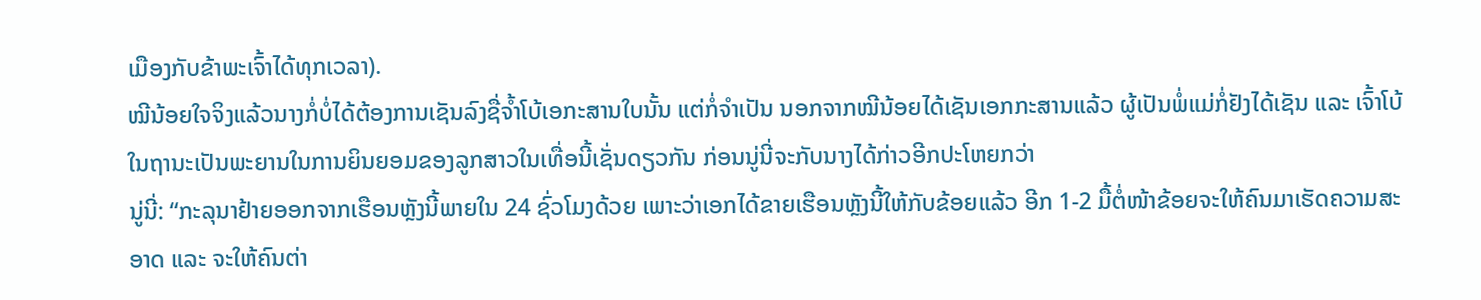ເມືອງກັບຂ້າພະເຈົ້າໄດ້ທຸກເວລາ).
ໝີນ້ອຍໃຈຈິງແລ້ວນາງກໍ່ບໍ່ໄດ້ຕ້ອງການເຊັນລົງຊື່ຈ້ຳໂບ້ເອກະສານໃບນັ້ນ ແຕ່ກໍ່ຈຳເປັນ ນອກຈາກໝີນ້ອຍໄດ້ເຊັນເອກກະສານແລ້ວ ຜູ້ເປັນພໍ່ແມ່ກໍ່ຢັງໄດ້ເຊັນ ແລະ ເຈົ້າໂບ້ໃນຖານະເປັນພະຍານໃນການຍິນຍອມຂອງລູກສາວໃນເທື່ອນີ້ເຊັ່ນດຽວກັນ ກ່ອນນູ່ນີ່ຈະກັບນາງໄດ້ກ່າວອີກປະໂຫຍກວ່າ
ນູ່ນີ່: “ກະລຸນາຢ້າຍອອກຈາກເຮືອນຫຼັງນີ້ພາຍໃນ 24 ຊົ່ວໂມງດ້ວຍ ເພາະວ່າເອກໄດ້ຂາຍເຮືອນຫຼັງນີ້ໃຫ້ກັບຂ້ອຍແລ້ວ ອີກ 1-2 ມື້ຕໍ່ໜ້າຂ້ອຍຈະໃຫ້ຄົນມາເຮັດຄວາມສະອາດ ແລະ ຈະໃຫ້ຄົນຕ່າ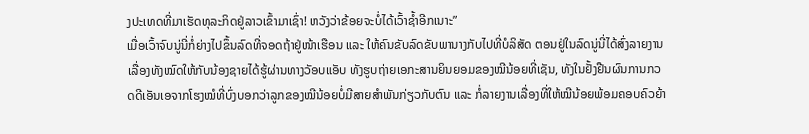ງປະເທດທີ່ມາເຮັດທຸລະກິດຢູ່ລາວເຂົ້າມາເຊົ່າ! ຫວັງວ່າຂ້ອຍຈະບໍ່ໄດ້ເວົ້າຊ້ຳອີກເນາະ”
ເມື່ອເວົ້າຈົບນູ່ນີ່ກໍ່ຍ່າງໄປຂຶ້ນລົດທີ່ຈອດຖ້າຢູ່ໜ້າເຮືອນ ແລະ ໃຫ້ຄົນຂັບລົດຂັບພານາງກັບໄປທີ່ບໍລິສັດ ຕອນຢູ່ໃນລົດນູ່ນີ່ໄດ້ສົ່ງລາຍງານເລື່ອງທັງໝົດໃຫ້ກັບນ້ອງຊາຍໄດ້ຮູ້ຜ່ານທາງວັອບແອັບ ທັງຮູບຖ່າຍເອກະສານຍິນຍອມຂອງໝີນ້ອຍທີ່ເຊັນ, ທັງໃນຢັ້ງຢືນຜົນການກວດດີເອັນເອຈາກໂຮງໝໍທີ່ບົ່ງບອກວ່າລູກຂອງໝີນ້ອຍບໍ່ມີສາຍສຳພັນກ່ຽວກັບຕົນ ແລະ ກໍ່ລາຍງານເລື່ອງທີ່ໃຫ້ໝີນ້ອຍພ້ອມຄອບຄົວຍ້າ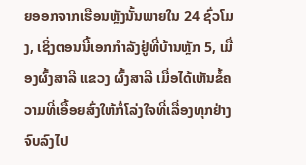ຍອອກຈາກເຮືອນຫຼັງນັ້ນພາຍໃນ 24 ຊົ່ວໂມງ, ເຊິ່ງຕອນນີ້ເອກກຳລັງຢູ່ທີ່ບ້ານຫຼັກ 5, ເມື່ອງຜົ້ງສາລີ ແຂວງ ຜົ້ງສາລີ ເມື່ອໄດ້ເຫັນຂໍ້ຄວາມທີ່ເອື້ອຍສົ່ງໃຫ້ກໍ່ໂລ່ງໃຈທີ່ເລື່ອງທຸກຢ່າງຈົບລົງໄປ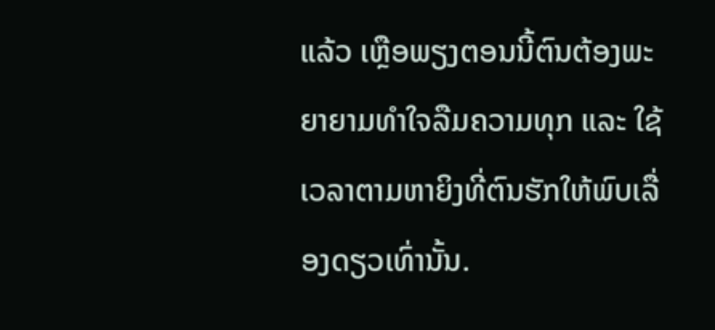ແລ້ວ ເຫຼືອພຽງຕອນນີ້ຕົນຕ້ອງພະຍາຍາມທຳໃຈລືມຄວາມທຸກ ແລະ ໃຊ້ເວລາຕາມຫາຍິງທີ່ຕົນຮັກໃຫ້ພົບເລື່ອງດຽວເທົ່ານັ້ນ.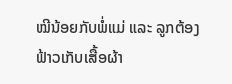ໝີນ້ອຍກັບພໍ່ແມ່ ແລະ ລູກຕ້ອງຟ້າວເກັບເສື້ອຜ້າ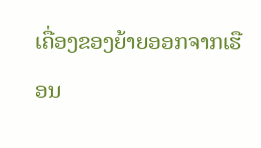ເຄື່ອງຂອງຍ້າຍອອກຈາກເຮືອນ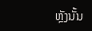ຫຼັງນັ້ນ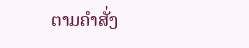ຕາມຄຳສັ່ງ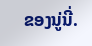ຂອງນູ່ນີ່.